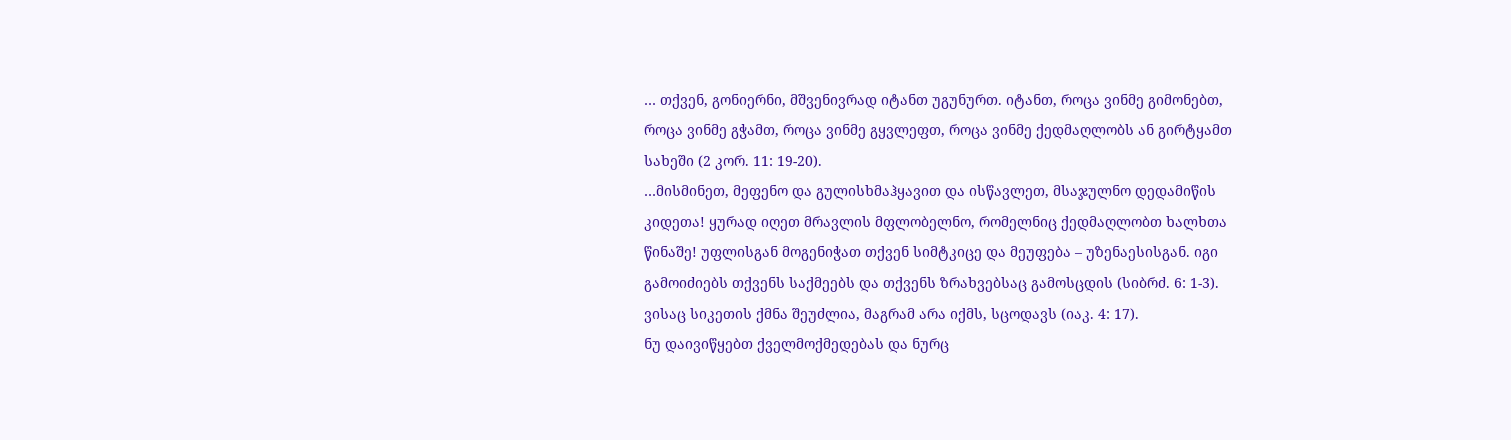… თქვენ, გონიერნი, მშვენივრად იტანთ უგუნურთ. იტანთ, როცა ვინმე გიმონებთ, როცა ვინმე გჭამთ, როცა ვინმე გყვლეფთ, როცა ვინმე ქედმაღლობს ან გირტყამთ სახეში (2 კორ. 11: 19-20).
…მისმინეთ, მეფენო და გულისხმაჰყავით და ისწავლეთ, მსაჯულნო დედამიწის კიდეთა! ყურად იღეთ მრავლის მფლობელნო, რომელნიც ქედმაღლობთ ხალხთა წინაშე! უფლისგან მოგენიჭათ თქვენ სიმტკიცე და მეუფება – უზენაესისგან. იგი გამოიძიებს თქვენს საქმეებს და თქვენს ზრახვებსაც გამოსცდის (სიბრძ. 6: 1-3).
ვისაც სიკეთის ქმნა შეუძლია, მაგრამ არა იქმს, სცოდავს (იაკ. 4: 17).
ნუ დაივიწყებთ ქველმოქმედებას და ნურც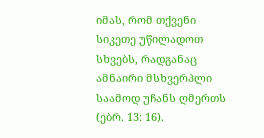იმას, რომ თქვენი სიკეთე უწილადოთ სხვებს, რადგანაც ამნაირი მსხვერპლი საამოდ უჩანს ღმერთს (ებრ. 13: 16).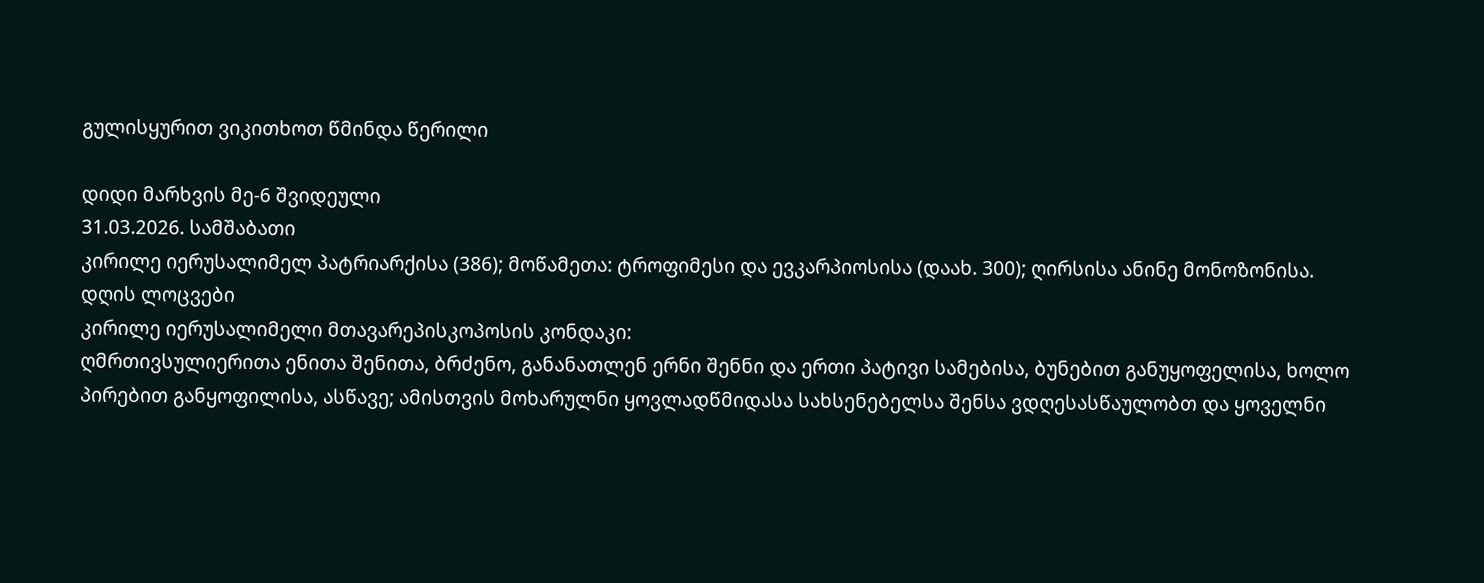გულისყურით ვიკითხოთ წმინდა წერილი

დიდი მარხვის მე-6 შვიდეული
31.03.2026. სამშაბათი
კირილე იერუსალიმელ პატრიარქისა (386); მოწამეთა: ტროფიმესი და ევკარპიოსისა (დაახ. 300); ღირსისა ანინე მონოზონისა.
დღის ლოცვები
კირილე იერუსალიმელი მთავარეპისკოპოსის კონდაკი:
ღმრთივსულიერითა ენითა შენითა, ბრძენო, განანათლენ ერნი შენნი და ერთი პატივი სამებისა, ბუნებით განუყოფელისა, ხოლო პირებით განყოფილისა, ასწავე; ამისთვის მოხარულნი ყოვლადწმიდასა სახსენებელსა შენსა ვდღესასწაულობთ და ყოველნი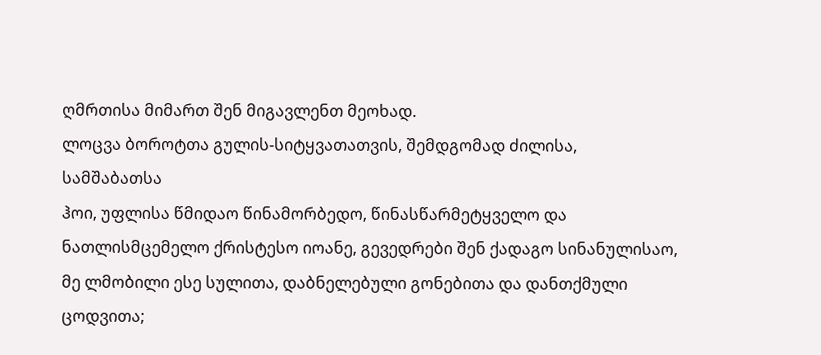ღმრთისა მიმართ შენ მიგავლენთ მეოხად.
ლოცვა ბოროტთა გულის-სიტყვათათვის, შემდგომად ძილისა, სამშაბათსა
ჰოი, უფლისა წმიდაო წინამორბედო, წინასწარმეტყველო და ნათლისმცემელო ქრისტესო იოანე, გევედრები შენ ქადაგო სინანულისაო, მე ლმობილი ესე სულითა, დაბნელებული გონებითა და დანთქმული ცოდვითა;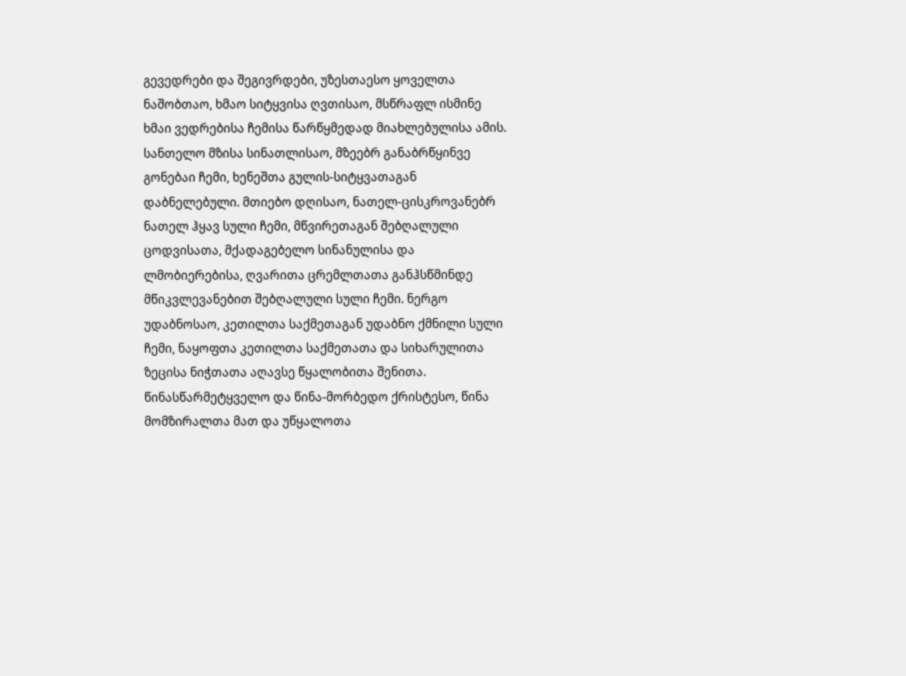გევედრები და შეგივრდები, უზესთაესო ყოველთა ნაშობთაო, ხმაო სიტყვისა ღვთისაო, მსწრაფლ ისმინე ხმაი ვედრებისა ჩემისა წარწყმედად მიახლებულისა ამის. სანთელო მზისა სინათლისაო, მზეებრ განაბრწყინვე გონებაი ჩემი, ხენეშთა გულის-სიტყვათაგან დაბნელებული. მთიებო დღისაო, ნათელ-ცისკროვანებრ ნათელ ჰყავ სული ჩემი, მწვირეთაგან შებღალული ცოდვისათა, მქადაგებელო სინანულისა და ლმობიერებისა, ღვარითა ცრემლთათა განჰსწმინდე მწიკვლევანებით შებღალული სული ჩემი. ნერგო უდაბნოსაო, კეთილთა საქმეთაგან უდაბნო ქმნილი სული ჩემი, ნაყოფთა კეთილთა საქმეთათა და სიხარულითა ზეცისა ნიჭთათა აღავსე წყალობითა შენითა. წინასწარმეტყველო და წინა-მორბედო ქრისტესო, წინა მომზირალთა მათ და უწყალოთა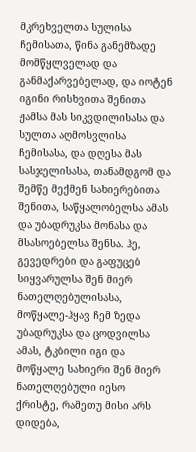მკრეხველთა სულისა ჩემისათა, წინა განემზადე მომწყლველად და განმაქარვებელად, და იოტენ იგინი რისხვითა შენითა ჟამსა მას სიკვდილისასა და სულთა აღმოსვლისა ჩემისასა, და დღესა მას სასჯელისასა, თანამდგომ და შემწე მექმენ სახიერებითა შენითა, საწყალობელსა ამას და უბადრუკსა მონასა და მსასოებელსა შენსა. ჰე, გევედრები და გაფუცებ სიყვარულსა შენ მიერ ნათელღებულისასა, მოწყალე-ჰყავ ჩემ ზედა უბადრუკსა და ცოდვილსა ამას, ტკბილი იგი და მოწყალე სახიერი შენ მიერ ნათელღებული იესო ქრისტე, რამეთუ მისი არს დიდება,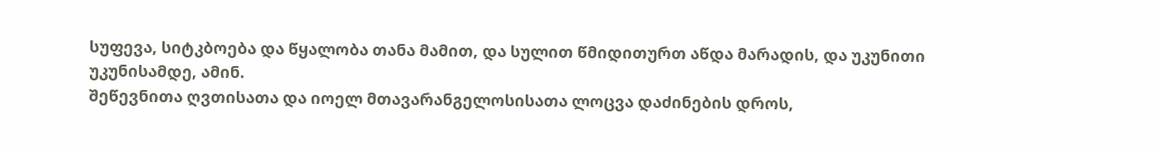სუფევა, სიტკბოება და წყალობა თანა მამით, და სულით წმიდითურთ აწდა მარადის, და უკუნითი უკუნისამდე, ამინ.
შეწევნითა ღვთისათა და იოელ მთავარანგელოსისათა ლოცვა დაძინების დროს,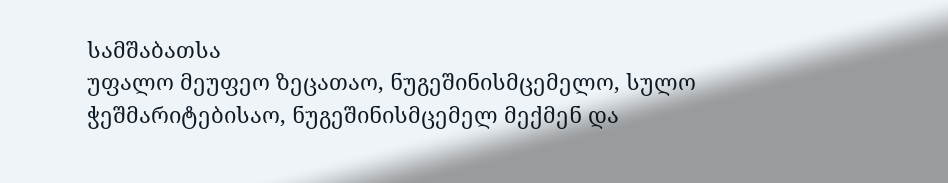სამშაბათსა
უფალო მეუფეო ზეცათაო, ნუგეშინისმცემელო, სულო ჭეშმარიტებისაო, ნუგეშინისმცემელ მექმენ და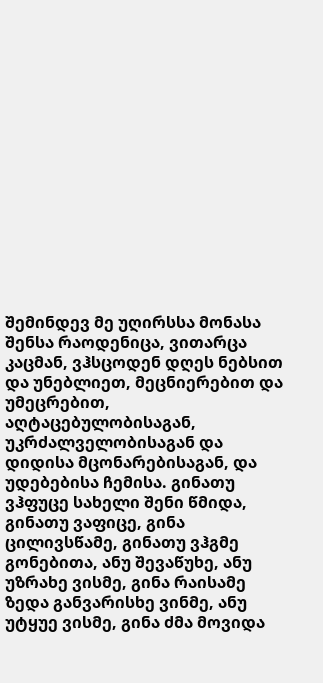შემინდევ მე უღირსსა მონასა შენსა რაოდენიცა, ვითარცა კაცმან, ვჰსცოდენ დღეს ნებსით და უნებლიეთ, მეცნიერებით და უმეცრებით, აღტაცებულობისაგან, უკრძალველობისაგან და დიდისა მცონარებისაგან, და უდებებისა ჩემისა. გინათუ ვჰფუცე სახელი შენი წმიდა, გინათუ ვაფიცე, გინა ცილივსწამე, გინათუ ვჰგმე გონებითა, ანუ შევაწუხე, ანუ უზრახე ვისმე, გინა რაისამე ზედა განვარისხე ვინმე, ანუ უტყუე ვისმე, გინა ძმა მოვიდა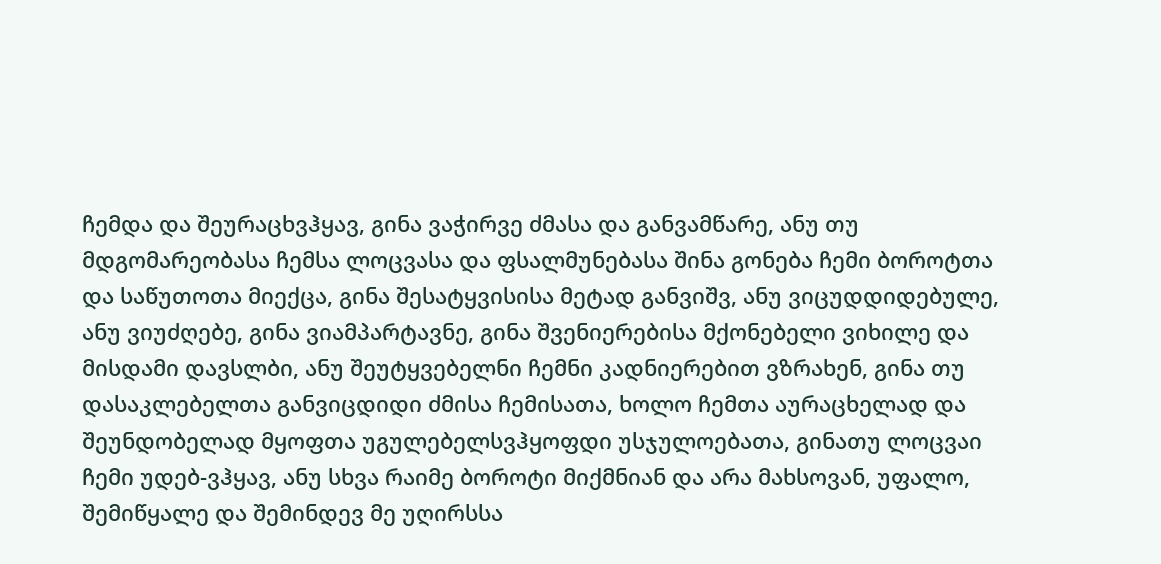ჩემდა და შეურაცხვჰყავ, გინა ვაჭირვე ძმასა და განვამწარე, ანუ თუ მდგომარეობასა ჩემსა ლოცვასა და ფსალმუნებასა შინა გონება ჩემი ბოროტთა და საწუთოთა მიექცა, გინა შესატყვისისა მეტად განვიშვ, ანუ ვიცუდდიდებულე, ანუ ვიუძღებე, გინა ვიამპარტავნე, გინა შვენიერებისა მქონებელი ვიხილე და მისდამი დავსლბი, ანუ შეუტყვებელნი ჩემნი კადნიერებით ვზრახენ, გინა თუ დასაკლებელთა განვიცდიდი ძმისა ჩემისათა, ხოლო ჩემთა აურაცხელად და შეუნდობელად მყოფთა უგულებელსვჰყოფდი უსჯულოებათა, გინათუ ლოცვაი ჩემი უდებ-ვჰყავ, ანუ სხვა რაიმე ბოროტი მიქმნიან და არა მახსოვან, უფალო, შემიწყალე და შემინდევ მე უღირსსა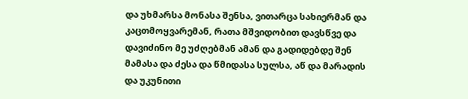და უხმარსა მონასა შენსა, ვითარცა სახიერმან და კაცთმოყვარემან, რათა მშვიდობით დავსწვე და დავიძინო მე უძღებმან ამან და გადიდებდე შენ მამასა და ძესა და წმიდასა სულსა, აწ და მარადის და უკუნითი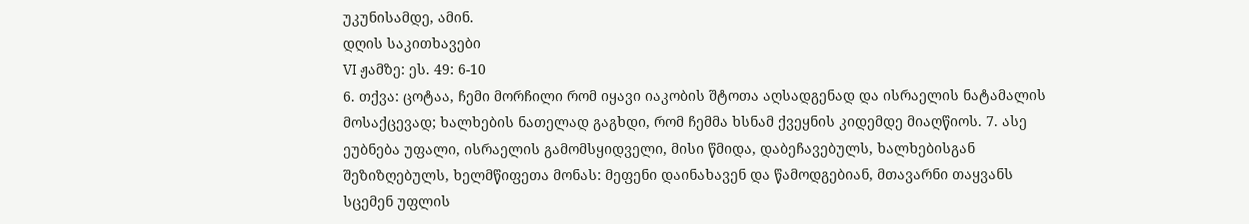უკუნისამდე, ამინ.
დღის საკითხავები
VI ჟამზე: ეს. 49: 6-10
6. თქვა: ცოტაა, ჩემი მორჩილი რომ იყავი იაკობის შტოთა აღსადგენად და ისრაელის ნატამალის მოსაქცევად; ხალხების ნათელად გაგხდი, რომ ჩემმა ხსნამ ქვეყნის კიდემდე მიაღწიოს. 7. ასე ეუბნება უფალი, ისრაელის გამომსყიდველი, მისი წმიდა, დაბეჩავებულს, ხალხებისგან შეზიზღებულს, ხელმწიფეთა მონას: მეფენი დაინახავენ და წამოდგებიან, მთავარნი თაყვანს სცემენ უფლის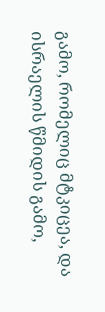გამო, რომელიც მტკიცეა, და ისრაელის წმიდის გამო,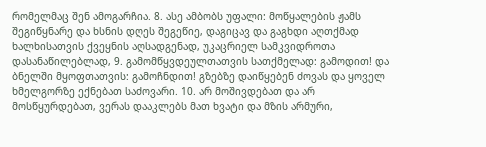რომელმაც შენ ამოგარჩია. 8. ასე ამბობს უფალი: მოწყალების ჟამს შეგიწყნარე და ხსნის დღეს შეგეწიე, დაგიცავ და გაგხდი აღთქმად ხალხისათვის ქვეყნის აღსადგენად, უკაცრიელ სამკვიდროთა დასანაწილებლად, 9. გამომწყვდეულთათვის სათქმელად: გამოდით! და ბნელში მყოფთათვის: გამოჩნდით! გზებზე დაიწყებენ ძოვას და ყოველ ხმელგორზე ექნებათ საძოვარი. 10. არ მოშივდებათ და არ მოსწყურდებათ, ვერას დააკლებს მათ ხვატი და მზის არმური,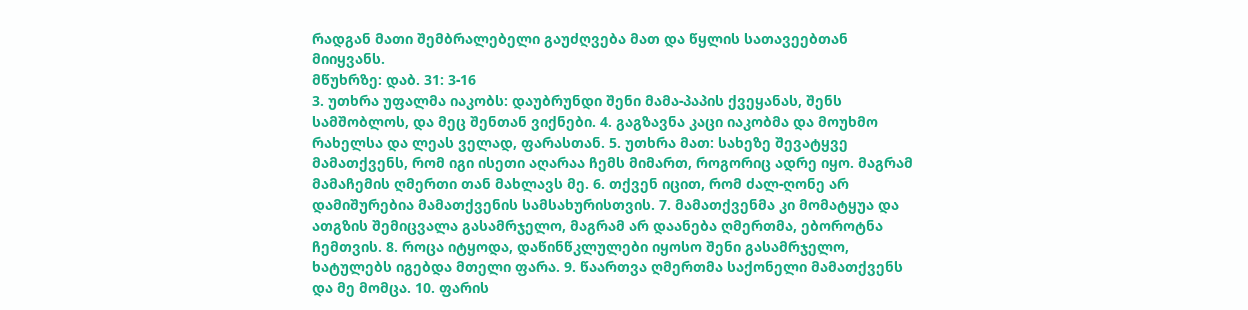რადგან მათი შემბრალებელი გაუძღვება მათ და წყლის სათავეებთან მიიყვანს.
მწუხრზე: დაბ. 31: 3-16
3. უთხრა უფალმა იაკობს: დაუბრუნდი შენი მამა-პაპის ქვეყანას, შენს სამშობლოს, და მეც შენთან ვიქნები. 4. გაგზავნა კაცი იაკობმა და მოუხმო რახელსა და ლეას ველად, ფარასთან. 5. უთხრა მათ: სახეზე შევატყვე მამათქვენს, რომ იგი ისეთი აღარაა ჩემს მიმართ, როგორიც ადრე იყო. მაგრამ მამაჩემის ღმერთი თან მახლავს მე. 6. თქვენ იცით, რომ ძალ-ღონე არ დამიშურებია მამათქვენის სამსახურისთვის. 7. მამათქვენმა კი მომატყუა და ათგზის შემიცვალა გასამრჯელო, მაგრამ არ დაანება ღმერთმა, ებოროტნა ჩემთვის. 8. როცა იტყოდა, დაწინწკლულები იყოსო შენი გასამრჯელო, ხატულებს იგებდა მთელი ფარა. 9. წაართვა ღმერთმა საქონელი მამათქვენს და მე მომცა. 10. ფარის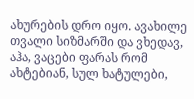ახურების დრო იყო. ავახილე თვალი სიზმარში და ვხედავ, აჰა, ვაცები ფარას რომ ახტებიან, სულ ხატულები,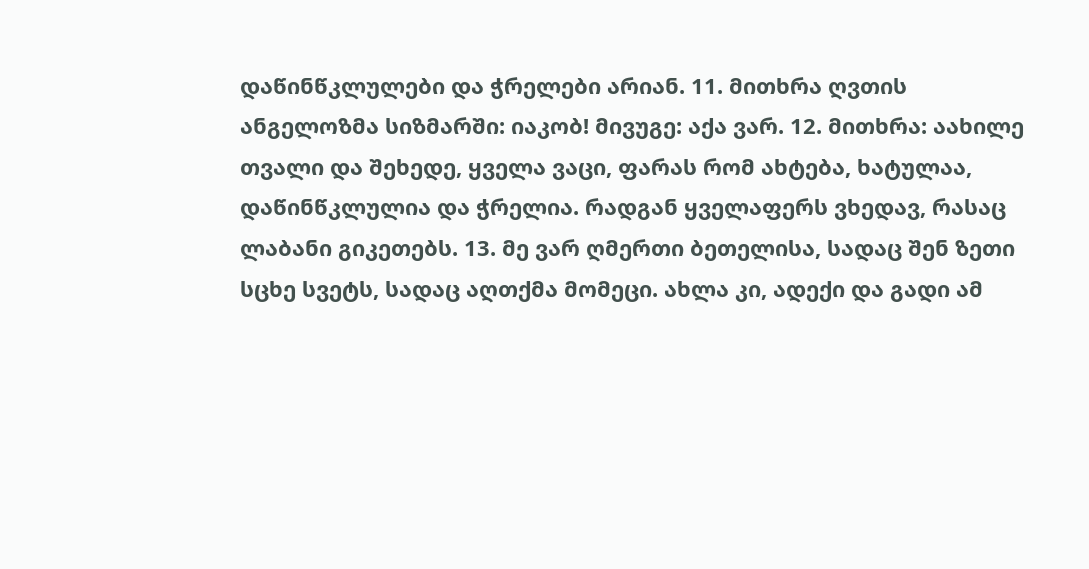დაწინწკლულები და ჭრელები არიან. 11. მითხრა ღვთის ანგელოზმა სიზმარში: იაკობ! მივუგე: აქა ვარ. 12. მითხრა: აახილე თვალი და შეხედე, ყველა ვაცი, ფარას რომ ახტება, ხატულაა, დაწინწკლულია და ჭრელია. რადგან ყველაფერს ვხედავ, რასაც ლაბანი გიკეთებს. 13. მე ვარ ღმერთი ბეთელისა, სადაც შენ ზეთი სცხე სვეტს, სადაც აღთქმა მომეცი. ახლა კი, ადექი და გადი ამ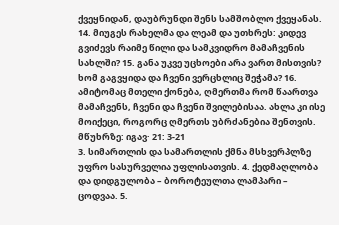ქვეყნიდან, დაუბრუნდი შენს სამშობლო ქვეყანას. 14. მიუგეს რახელმა და ლეამ და უთხრეს: კიდევ გვიძევს რაიმე წილი და სამკვიდრო მამაჩვენის სახლში? 15. განა უკვე უცხოები არა ვართ მისთვის? ხომ გაგვყიდა და ჩვენი ვერცხლიც შეჭამა? 16. ამიტომაც მთელი ქონება, ღმერთმა რომ წაართვა მამაჩვენს, ჩვენი და ჩვენი შვილებისაა. ახლა კი ისე მოიქეცი, როგორც ღმერთს უბრძანებია შენთვის.
მწუხრზე: იგავ· 21: 3-21
3. სიმართლის და სამართლის ქმნა მსხვერპლზე უფრო სასურველია უფლისათვის. 4. ქედმაღლობა და დიდგულობა – ბოროტეულთა ლამპარი – ცოდვაა. 5.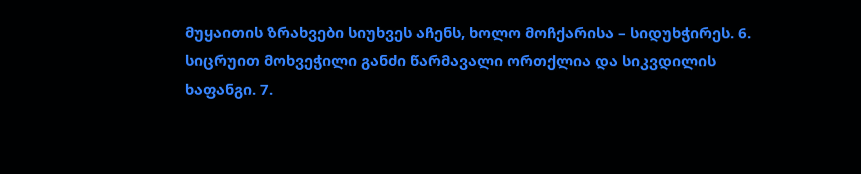მუყაითის ზრახვები სიუხვეს აჩენს, ხოლო მოჩქარისა – სიდუხჭირეს. 6. სიცრუით მოხვეჭილი განძი წარმავალი ორთქლია და სიკვდილის ხაფანგი. 7.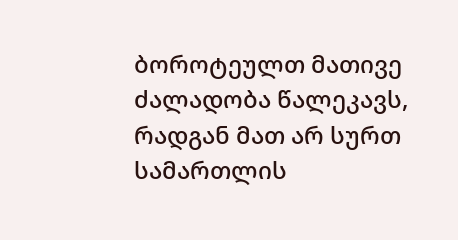ბოროტეულთ მათივე ძალადობა წალეკავს, რადგან მათ არ სურთ სამართლის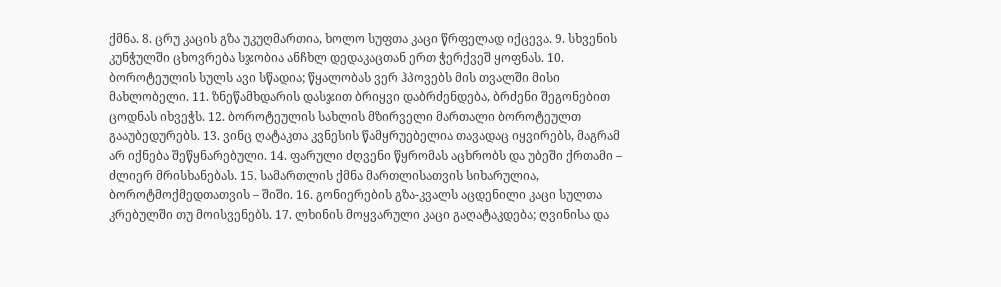ქმნა. 8. ცრუ კაცის გზა უკუღმართია, ხოლო სუფთა კაცი წრფელად იქცევა. 9. სხვენის კუნჭულში ცხოვრება სჯობია ანჩხლ დედაკაცთან ერთ ჭერქვეშ ყოფნას. 10. ბოროტეულის სულს ავი სწადია; წყალობას ვერ ჰპოვებს მის თვალში მისი მახლობელი. 11. ზნეწამხდარის დასჯით ბრიყვი დაბრძენდება, ბრძენი შეგონებით ცოდნას იხვეჭს. 12. ბოროტეულის სახლის მზირველი მართალი ბოროტეულთ გააუბედურებს. 13. ვინც ღატაკთა კვნესის წამყრუებელია თავადაც იყვირებს, მაგრამ არ იქნება შეწყნარებული. 14. ფარული ძღვენი წყრომას აცხრობს და უბეში ქრთამი – ძლიერ მრისხანებას. 15. სამართლის ქმნა მართლისათვის სიხარულია, ბოროტმოქმედთათვის – შიში. 16. გონიერების გზა-კვალს აცდენილი კაცი სულთა კრებულში თუ მოისვენებს. 17. ლხინის მოყვარული კაცი გაღატაკდება; ღვინისა და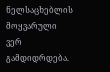ნელსაცხებლის მოყვარული ვერ გამდიდრდება.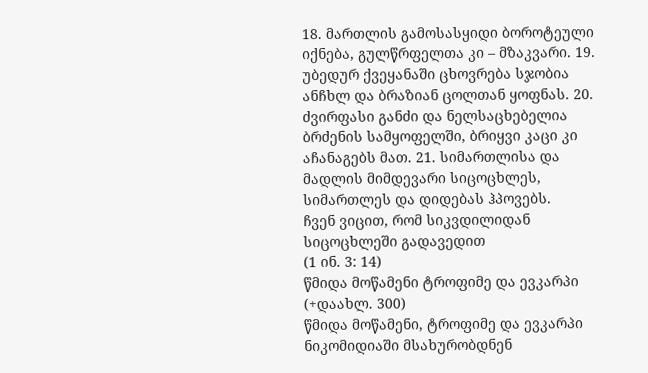18. მართლის გამოსასყიდი ბოროტეული იქნება, გულწრფელთა კი – მზაკვარი. 19. უბედურ ქვეყანაში ცხოვრება სჯობია ანჩხლ და ბრაზიან ცოლთან ყოფნას. 20. ძვირფასი განძი და ნელსაცხებელია ბრძენის სამყოფელში, ბრიყვი კაცი კი აჩანაგებს მათ. 21. სიმართლისა და მადლის მიმდევარი სიცოცხლეს, სიმართლეს და დიდებას ჰპოვებს.
ჩვენ ვიცით, რომ სიკვდილიდან სიცოცხლეში გადავედით
(1 ინ. 3: 14)
წმიდა მოწამენი ტროფიმე და ევკარპი (+დაახლ. 300)
წმიდა მოწამენი, ტროფიმე და ევკარპი ნიკომიდიაში მსახურობდნენ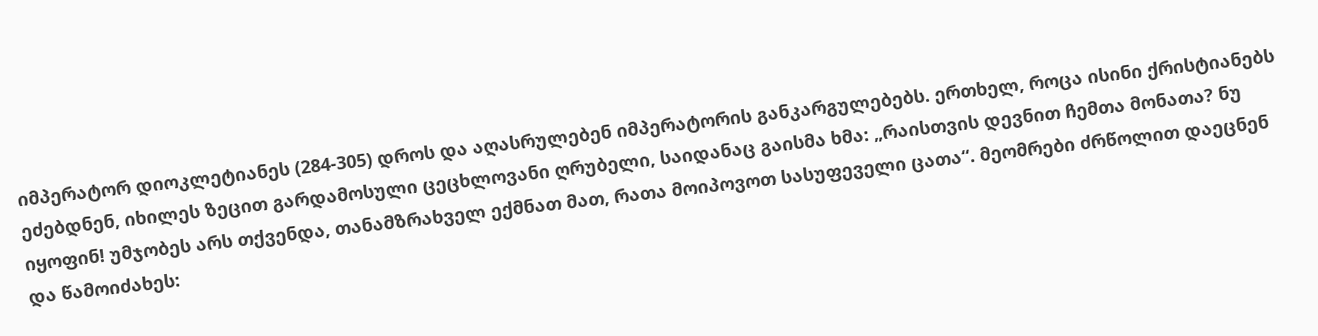იმპერატორ დიოკლეტიანეს (284-305) დროს და აღასრულებენ იმპერატორის განკარგულებებს. ერთხელ, როცა ისინი ქრისტიანებს ეძებდნენ, იხილეს ზეცით გარდამოსული ცეცხლოვანი ღრუბელი, საიდანაც გაისმა ხმა: „რაისთვის დევნით ჩემთა მონათა? ნუ იყოფინ! უმჯობეს არს თქვენდა, თანამზრახველ ექმნათ მათ, რათა მოიპოვოთ სასუფეველი ცათა“. მეომრები ძრწოლით დაეცნენ და წამოიძახეს: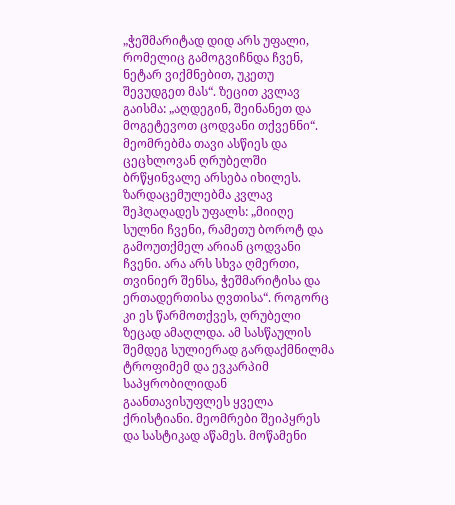„ჭეშმარიტად დიდ არს უფალი, რომელიც გამოგვიჩნდა ჩვენ, ნეტარ ვიქმნებით, უკეთუ შევუდგეთ მას“. ზეცით კვლავ გაისმა: „აღდეგინ, შეინანეთ და მოგეტევოთ ცოდვანი თქვენნი“. მეომრებმა თავი ასწიეს და ცეცხლოვან ღრუბელში ბრწყინვალე არსება იხილეს. ზარდაცემულებმა კვლავ შეჰღაღადეს უფალს: „მიიღე სულნი ჩვენი, რამეთუ ბოროტ და გამოუთქმელ არიან ცოდვანი ჩვენი. არა არს სხვა ღმერთი, თვინიერ შენსა, ჭეშმარიტისა და ერთადერთისა ღვთისა“. როგორც კი ეს წარმოთქვეს, ღრუბელი ზეცად ამაღლდა. ამ სასწაულის შემდეგ სულიერად გარდაქმნილმა ტროფიმემ და ევკარპიმ საპყრობილიდან გაანთავისუფლეს ყველა ქრისტიანი. მეომრები შეიპყრეს და სასტიკად აწამეს. მოწამენი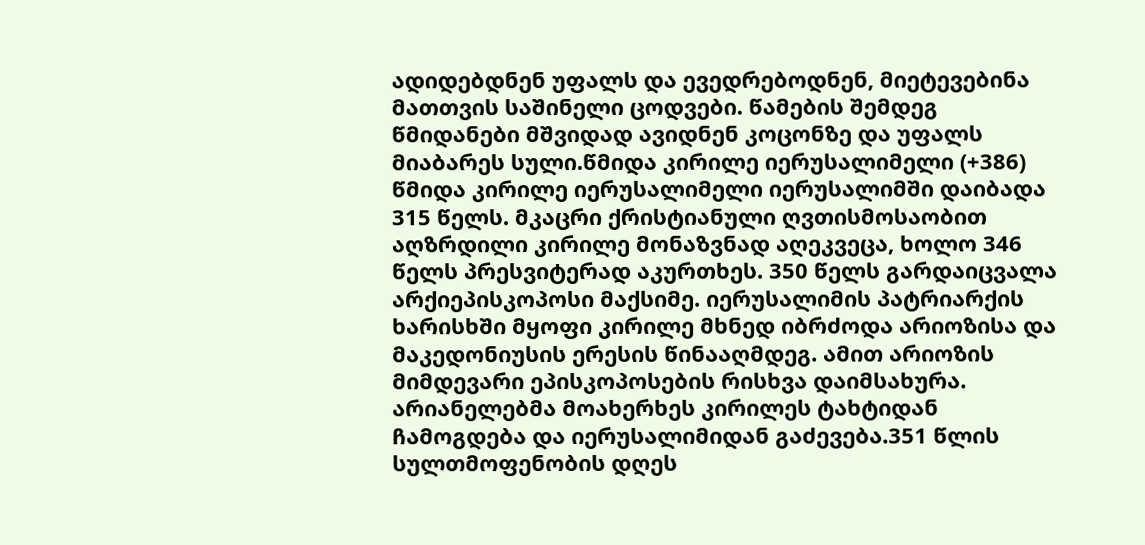ადიდებდნენ უფალს და ევედრებოდნენ, მიეტევებინა მათთვის საშინელი ცოდვები. წამების შემდეგ წმიდანები მშვიდად ავიდნენ კოცონზე და უფალს მიაბარეს სული.წმიდა კირილე იერუსალიმელი (+386)
წმიდა კირილე იერუსალიმელი იერუსალიმში დაიბადა 315 წელს. მკაცრი ქრისტიანული ღვთისმოსაობით აღზრდილი კირილე მონაზვნად აღეკვეცა, ხოლო 346 წელს პრესვიტერად აკურთხეს. 350 წელს გარდაიცვალა არქიეპისკოპოსი მაქსიმე. იერუსალიმის პატრიარქის ხარისხში მყოფი კირილე მხნედ იბრძოდა არიოზისა და მაკედონიუსის ერესის წინააღმდეგ. ამით არიოზის მიმდევარი ეპისკოპოსების რისხვა დაიმსახურა. არიანელებმა მოახერხეს კირილეს ტახტიდან ჩამოგდება და იერუსალიმიდან გაძევება.351 წლის სულთმოფენობის დღეს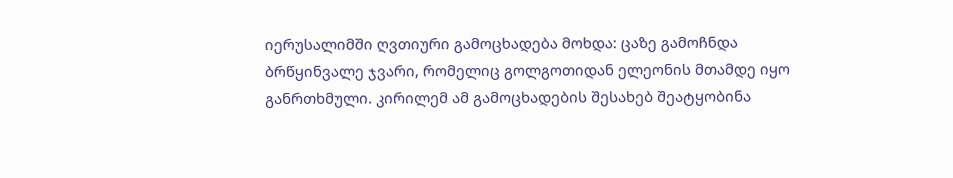იერუსალიმში ღვთიური გამოცხადება მოხდა: ცაზე გამოჩნდა ბრწყინვალე ჯვარი, რომელიც გოლგოთიდან ელეონის მთამდე იყო განრთხმული. კირილემ ამ გამოცხადების შესახებ შეატყობინა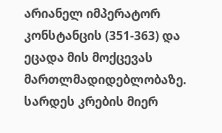არიანელ იმპერატორ კონსტანცის (351-363) და ეცადა მის მოქცევას მართლმადიდებლობაზე.
სარდეს კრების მიერ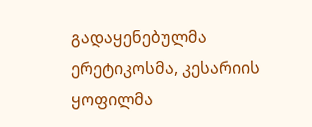გადაყენებულმა ერეტიკოსმა, კესარიის ყოფილმა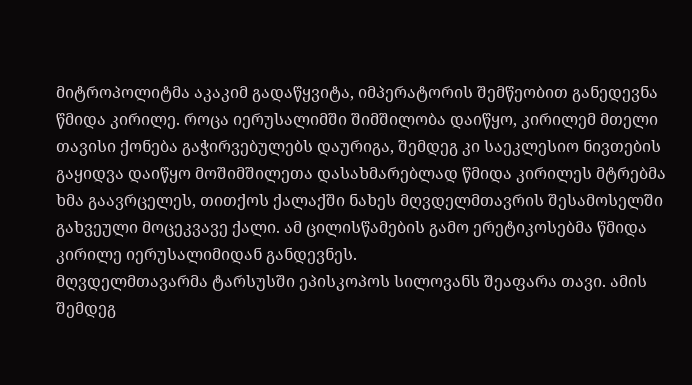მიტროპოლიტმა აკაკიმ გადაწყვიტა, იმპერატორის შემწეობით განედევნა წმიდა კირილე. როცა იერუსალიმში შიმშილობა დაიწყო, კირილემ მთელი თავისი ქონება გაჭირვებულებს დაურიგა, შემდეგ კი საეკლესიო ნივთების გაყიდვა დაიწყო მოშიმშილეთა დასახმარებლად წმიდა კირილეს მტრებმა ხმა გაავრცელეს, თითქოს ქალაქში ნახეს მღვდელმთავრის შესამოსელში გახვეული მოცეკვავე ქალი. ამ ცილისწამების გამო ერეტიკოსებმა წმიდა კირილე იერუსალიმიდან განდევნეს.
მღვდელმთავარმა ტარსუსში ეპისკოპოს სილოვანს შეაფარა თავი. ამის შემდეგ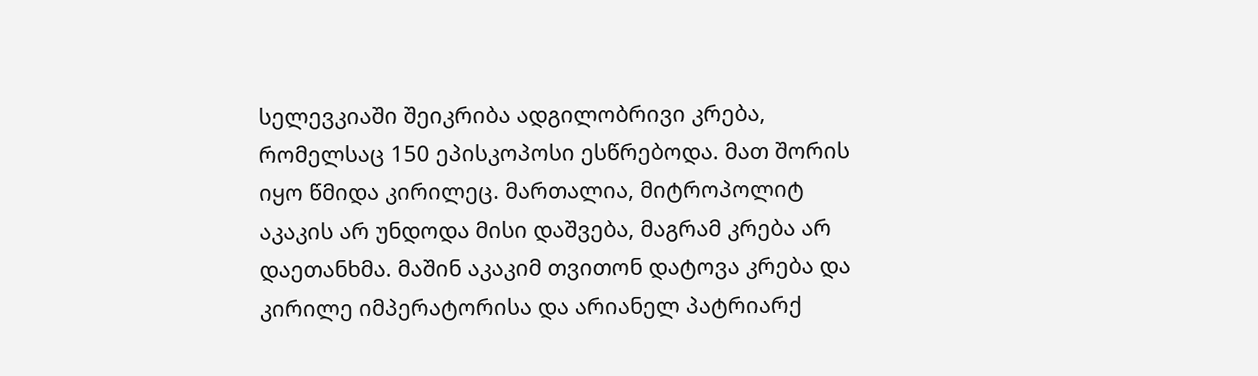სელევკიაში შეიკრიბა ადგილობრივი კრება, რომელსაც 150 ეპისკოპოსი ესწრებოდა. მათ შორის იყო წმიდა კირილეც. მართალია, მიტროპოლიტ აკაკის არ უნდოდა მისი დაშვება, მაგრამ კრება არ დაეთანხმა. მაშინ აკაკიმ თვითონ დატოვა კრება და კირილე იმპერატორისა და არიანელ პატრიარქ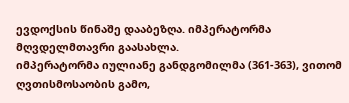ევდოქსის წინაშე დააბეზღა. იმპერატორმა მღვდელმთავრი გაასახლა.
იმპერატორმა იულიანე განდგომილმა (361-363), ვითომ ღვთისმოსაობის გამო,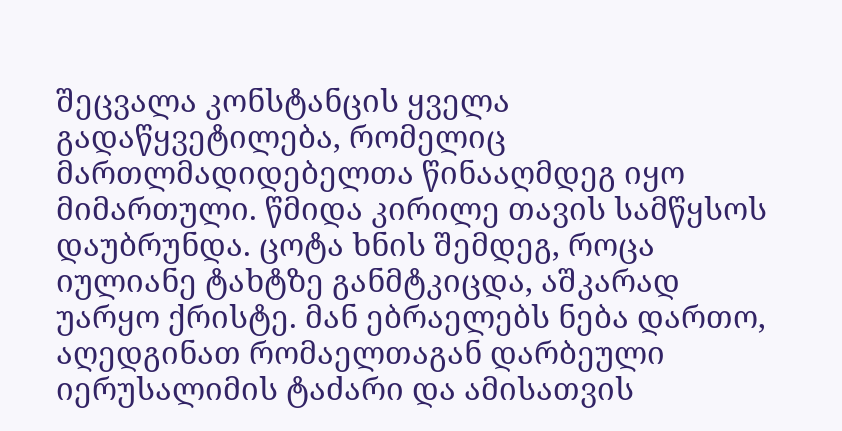შეცვალა კონსტანცის ყველა გადაწყვეტილება, რომელიც მართლმადიდებელთა წინააღმდეგ იყო მიმართული. წმიდა კირილე თავის სამწყსოს დაუბრუნდა. ცოტა ხნის შემდეგ, როცა იულიანე ტახტზე განმტკიცდა, აშკარად უარყო ქრისტე. მან ებრაელებს ნება დართო, აღედგინათ რომაელთაგან დარბეული იერუსალიმის ტაძარი და ამისათვის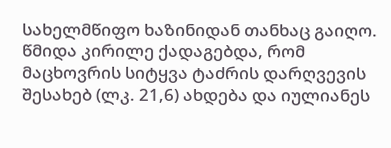სახელმწიფო ხაზინიდან თანხაც გაიღო. წმიდა კირილე ქადაგებდა, რომ მაცხოვრის სიტყვა ტაძრის დარღვევის შესახებ (ლკ. 21,6) ახდება და იულიანეს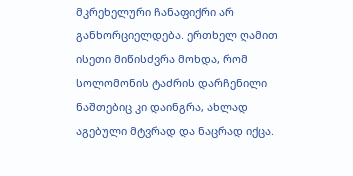მკრეხელური ჩანაფიქრი არ განხორციელდება. ერთხელ ღამით ისეთი მიწისძვრა მოხდა, რომ სოლომონის ტაძრის დარჩენილი ნაშთებიც კი დაინგრა, ახლად აგებული მტვრად და ნაცრად იქცა.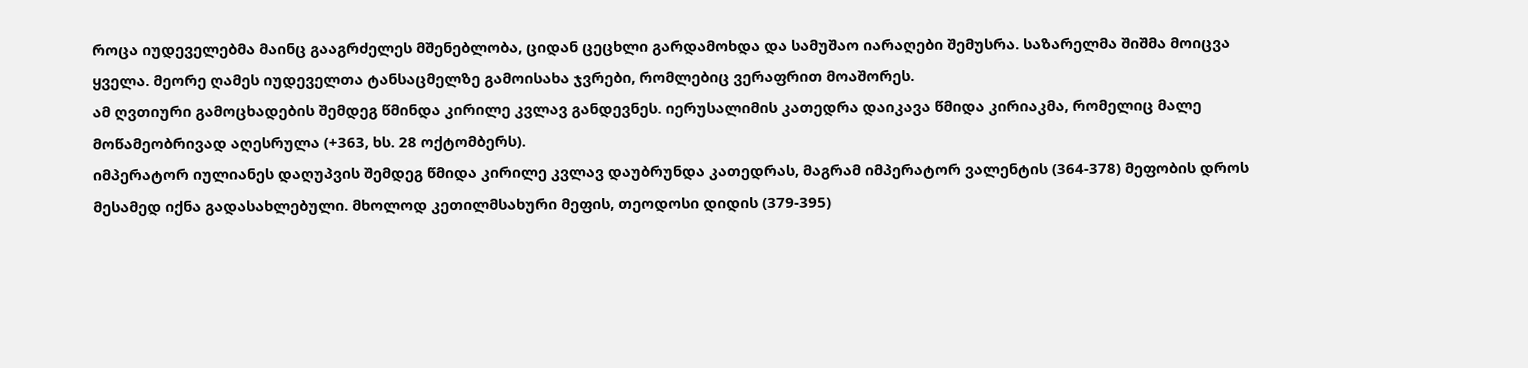როცა იუდეველებმა მაინც გააგრძელეს მშენებლობა, ციდან ცეცხლი გარდამოხდა და სამუშაო იარაღები შემუსრა. საზარელმა შიშმა მოიცვა ყველა. მეორე ღამეს იუდეველთა ტანსაცმელზე გამოისახა ჯვრები, რომლებიც ვერაფრით მოაშორეს.
ამ ღვთიური გამოცხადების შემდეგ წმინდა კირილე კვლავ განდევნეს. იერუსალიმის კათედრა დაიკავა წმიდა კირიაკმა, რომელიც მალე მოწამეობრივად აღესრულა (+363, ხს. 28 ოქტომბერს).
იმპერატორ იულიანეს დაღუპვის შემდეგ წმიდა კირილე კვლავ დაუბრუნდა კათედრას, მაგრამ იმპერატორ ვალენტის (364-378) მეფობის დროს მესამედ იქნა გადასახლებული. მხოლოდ კეთილმსახური მეფის, თეოდოსი დიდის (379-395)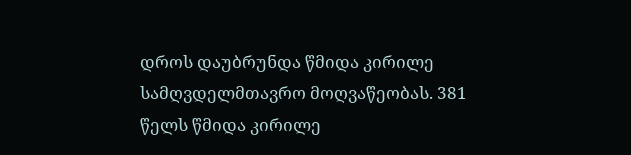დროს დაუბრუნდა წმიდა კირილე სამღვდელმთავრო მოღვაწეობას. 381 წელს წმიდა კირილე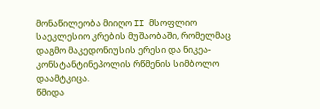მონაწილეობა მიიღო II მსოფლიო საეკლესიო კრების მუშაობაში, რომელმაც დაგმო მაკედონიუსის ერესი და ნიკეა-კონსტანტინეპოლის რწმენის სიმბოლო დაამტკიცა.
წმიდა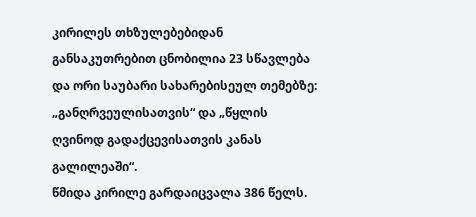კირილეს თხზულებებიდან განსაკუთრებით ცნობილია 23 სწავლება და ორი საუბარი სახარებისეულ თემებზე: „განღრვეულისათვის“ და „წყლის ღვინოდ გადაქცევისათვის კანას გალილეაში“.
წმიდა კირილე გარდაიცვალა 386 წელს.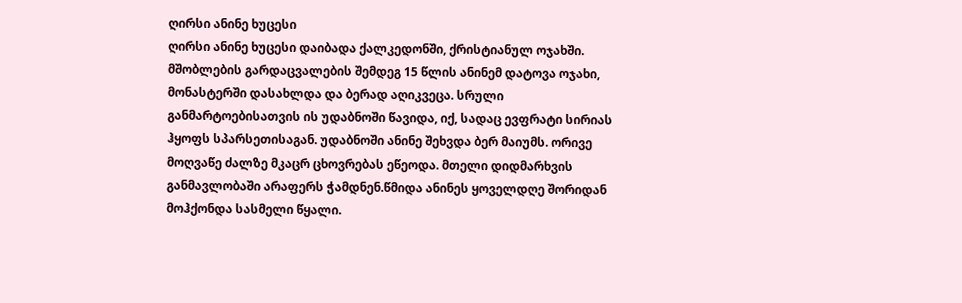ღირსი ანინე ხუცესი
ღირსი ანინე ხუცესი დაიბადა ქალკედონში, ქრისტიანულ ოჯახში. მშობლების გარდაცვალების შემდეგ 15 წლის ანინემ დატოვა ოჯახი, მონასტერში დასახლდა და ბერად აღიკვეცა. სრული განმარტოებისათვის ის უდაბნოში წავიდა, იქ, სადაც ევფრატი სირიას ჰყოფს სპარსეთისაგან. უდაბნოში ანინე შეხვდა ბერ მაიუმს. ორივე მოღვაწე ძალზე მკაცრ ცხოვრებას ეწეოდა. მთელი დიდმარხვის განმავლობაში არაფერს ჭამდნენ.წმიდა ანინეს ყოველდღე შორიდან მოჰქონდა სასმელი წყალი.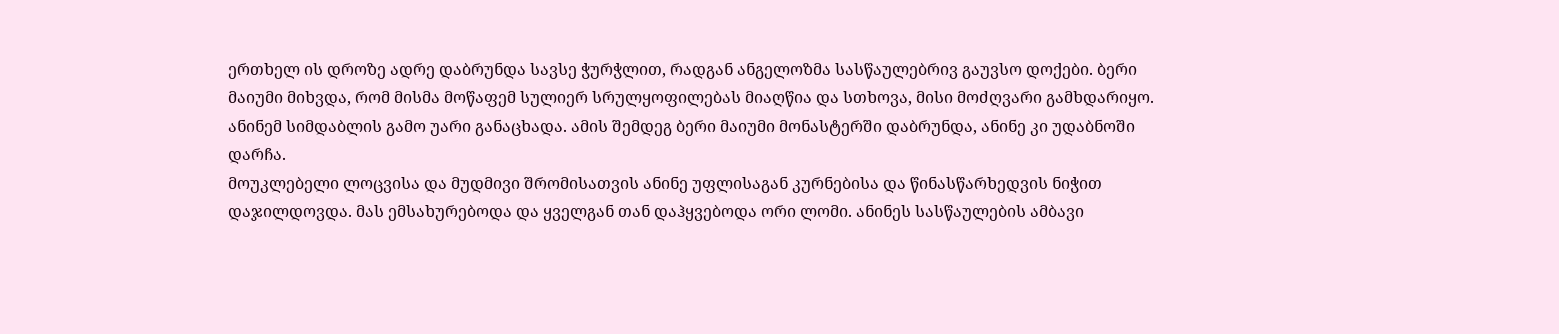ერთხელ ის დროზე ადრე დაბრუნდა სავსე ჭურჭლით, რადგან ანგელოზმა სასწაულებრივ გაუვსო დოქები. ბერი მაიუმი მიხვდა, რომ მისმა მოწაფემ სულიერ სრულყოფილებას მიაღწია და სთხოვა, მისი მოძღვარი გამხდარიყო. ანინემ სიმდაბლის გამო უარი განაცხადა. ამის შემდეგ ბერი მაიუმი მონასტერში დაბრუნდა, ანინე კი უდაბნოში დარჩა.
მოუკლებელი ლოცვისა და მუდმივი შრომისათვის ანინე უფლისაგან კურნებისა და წინასწარხედვის ნიჭით დაჯილდოვდა. მას ემსახურებოდა და ყველგან თან დაჰყვებოდა ორი ლომი. ანინეს სასწაულების ამბავი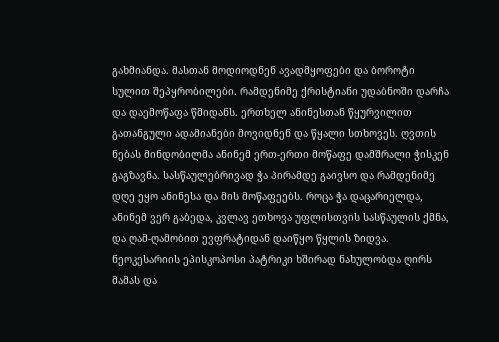გახმიანდა. მასთან მოდიოდნენ ავადმყოფები და ბოროტი სულით შეპყრობილები. რამდენიმე ქრისტიანი უდაბნოში დარჩა და დაემოწაფა წმიდანს. ერთხელ ანინესთან წყურვილით გათანგული ადამიანები მოვიდნენ და წყალი სთხოვეს. ღვთის ნებას მინდობილმა ანინემ ერთ-ერთი მოწაფე დამშრალი ჭისკენ გაგზავნა. სასწაულებრივად ჭა პირამდე გაივსო და რამდენიმე დღე ეყო ანინესა და მის მოწაფეებს. როცა ჭა დაცარიელდა, ანინემ ვერ გაბედა, კვლავ ეთხოვა უფლისთვის სასწაულის ქმნა, და ღამ-ღამობით ევფრატიდან დაიწყო წყლის ზიდვა. ნეოკესარიის ეპისკოპოსი პატრიკი ხშირად ნახულობდა ღირს მამას და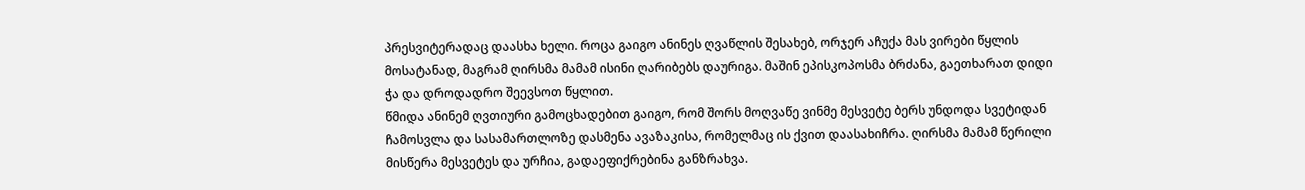პრესვიტერადაც დაასხა ხელი. როცა გაიგო ანინეს ღვაწლის შესახებ, ორჯერ აჩუქა მას ვირები წყლის მოსატანად, მაგრამ ღირსმა მამამ ისინი ღარიბებს დაურიგა. მაშინ ეპისკოპოსმა ბრძანა, გაეთხარათ დიდი ჭა და დროდადრო შეევსოთ წყლით.
წმიდა ანინემ ღვთიური გამოცხადებით გაიგო, რომ შორს მოღვაწე ვინმე მესვეტე ბერს უნდოდა სვეტიდან ჩამოსვლა და სასამართლოზე დასმენა ავაზაკისა, რომელმაც ის ქვით დაასახიჩრა. ღირსმა მამამ წერილი მისწერა მესვეტეს და ურჩია, გადაეფიქრებინა განზრახვა.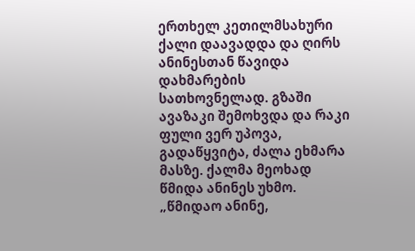ერთხელ კეთილმსახური ქალი დაავადდა და ღირს ანინესთან წავიდა დახმარების სათხოვნელად. გზაში ავაზაკი შემოხვდა და რაკი ფული ვერ უპოვა, გადაწყვიტა, ძალა ეხმარა მასზე. ქალმა მეოხად წმიდა ანინეს უხმო. „წმიდაო ანინე,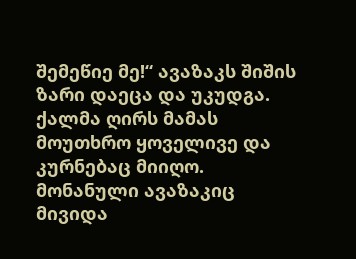შემეწიე მე!“ ავაზაკს შიშის ზარი დაეცა და უკუდგა. ქალმა ღირს მამას მოუთხრო ყოველივე და კურნებაც მიიღო. მონანული ავაზაკიც მივიდა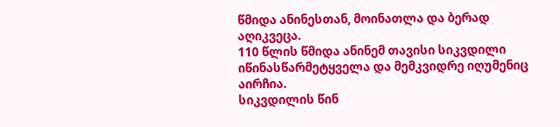წმიდა ანინესთან, მოინათლა და ბერად აღიკვეცა.
110 წლის წმიდა ანინემ თავისი სიკვდილი იწინასწარმეტყველა და მემკვიდრე იღუმენიც აირჩია.
სიკვდილის წინ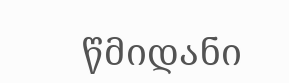წმიდანი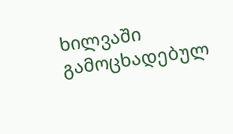ხილვაში გამოცხადებულ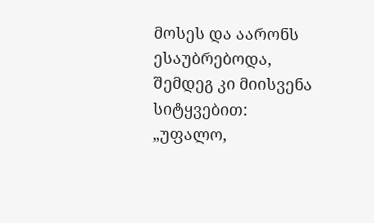მოსეს და აარონს ესაუბრებოდა, შემდეგ კი მიისვენა სიტყვებით: „უფალო,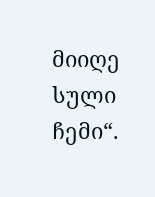მიიღე სული ჩემი“.